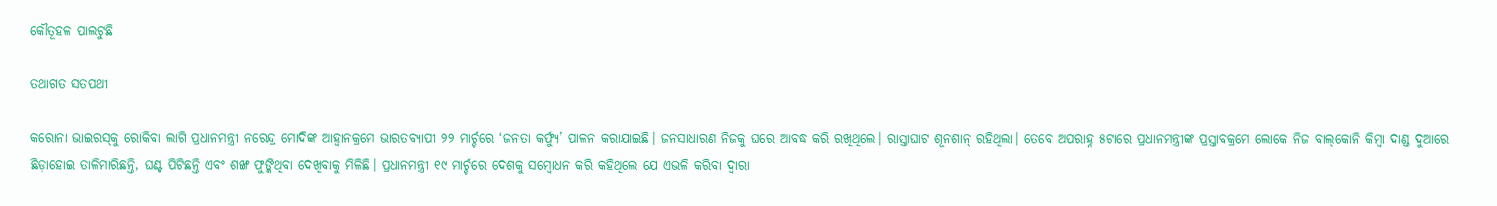କୌତୂହଳ ପାଲଟୁଛି

ତଥାଗତ ସତପଥୀ

କରୋନା ଭାଇରସ୍‌କୁ ରୋକିବା ଲାଗି ପ୍ରଧାନମନ୍ତ୍ରୀ ନରେନ୍ଦ୍ର ମୋଦିଙ୍କ ଆହ୍ବାନକ୍ରମେ ଭାରତବ୍ୟାପୀ ୨୨ ମାର୍ଚ୍ଚରେ ‘ଜନତା କର୍ଫ୍ୟୁ’ ପାଳନ କରାଯାଇଛି। ଜନସାଧାରଣ ନିଜକୁ ଘରେ ଆବଦ୍ଧ କରି ରଖିଥିଲେ। ରାସ୍ତାଘାଟ ଶୂନଶାନ୍‌ ରହିଥିଲା। ତେବେ ଅପରାହ୍ନ ୫ଟାରେ ପ୍ରଧାନମନ୍ତ୍ରୀଙ୍କ ପ୍ରସ୍ତାବକ୍ରମେ ଲୋକେ ନିଜ ବାଲ୍‌କୋନି କିମ୍ବା ଦାଣ୍ଡ ଦୁଆରେ ଛିଡ଼ାହୋଇ ତାଳିମାରିଛନ୍ତି, ଘଣ୍ଟ ପିଟିଛନ୍ତି ଏବଂ ଶଙ୍ଖ ଫୁଙ୍କିଥିବା ଦେଖିବାକୁ ମିଳିଛି। ପ୍ରଧାନମନ୍ତ୍ରୀ ୧୯ ମାର୍ଚ୍ଚରେ ଦେଶକୁ ସମ୍ବୋଧନ କରି କହିଥିଲେ ଯେ ଏଭଳି କରିବା ଦ୍ୱାରା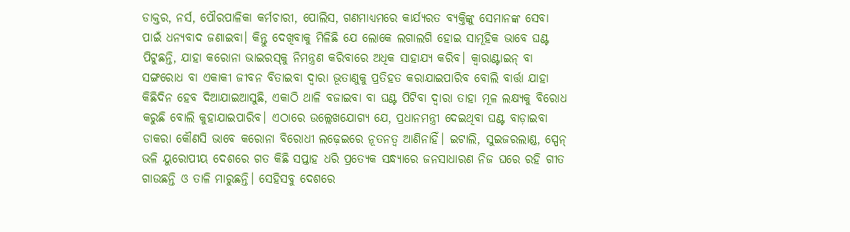ଡାକ୍ତର, ନର୍ସ, ପୌରପାଳିକା କର୍ମଚାରୀ, ପୋଲିସ, ଗଣମାଧ୍ୟମରେ କାର୍ଯ୍ୟରତ ବ୍ୟକ୍ତିଙ୍କୁ ସେମାନଙ୍କ ସେବା ପାଇଁ ଧନ୍ୟବାଦ ଜଣାଇବା। କିନ୍ତୁ ଦେଖିବାକୁ ମିଳିଛି ଯେ ଲୋକେ ଲଗାଲଗି ହୋଇ ସାମୂହିକ ଭାବେ ଘଣ୍ଟ ପିଟୁଛନ୍ତି, ଯାହା କରୋନା ଭାଇରସ୍‌କୁ ନିମନ୍ତ୍ରଣ କରିବାରେ ଅଧିକ ସାହାଯ୍ୟ କରିବ। କ୍ୱାରାଣ୍ଟାଇନ୍‌ ବା ସଙ୍ଗରୋଧ ବା ଏକାକୀ ଜୀବନ ବିତାଇବା ଦ୍ୱାରା ଭୂତାଣୁକୁ ପ୍ରତିହତ କରାଯାଇପାରିବ ବୋଲି ବାର୍ତ୍ତା ଯାହା କିଛିଦିନ ହେବ ଦିଆଯାଇଆସୁଛି, ଏକାଠି ଥାଳି ବଜାଇବା ବା ଘଣ୍ଟ ପିଟିବା ଦ୍ୱାରା ତାହା ମୂଳ ଲକ୍ଷ୍ୟକୁ ବିରୋଧ କରୁଛି ବୋଲି କୁହାଯାଇପାରିବ। ଏଠାରେ ଉଲ୍ଲେଖଯୋଗ୍ୟ ଯେ, ପ୍ରଧାନମନ୍ତ୍ରୀ ଦେଇଥିବା ଘଣ୍ଟ ବାଡ଼ାଇବା ଡାକରା କୌଣସି ଭାବେ କରୋନା ବିରୋଧୀ ଲଢ଼େଇରେ ନୂତନତ୍ୱ ଆଣିନାହିଁ। ଇଟାଲି, ସୁଇଜରଲାଣ୍ଡ, ସ୍ପେନ୍‌ ଭଳି ୟୁରୋପୀୟ ଦେଶରେ ଗତ କିଛି ସପ୍ତାହ ଧରି ପ୍ରତ୍ୟେକ ସନ୍ଧ୍ୟାରେ ଜନସାଧାରଣ ନିଜ ଘରେ ରହି ଗୀତ ଗାଉଛନ୍ତି ଓ ତାଳି ମାରୁଛନ୍ତି। ସେହିସବୁ ଦେଶରେ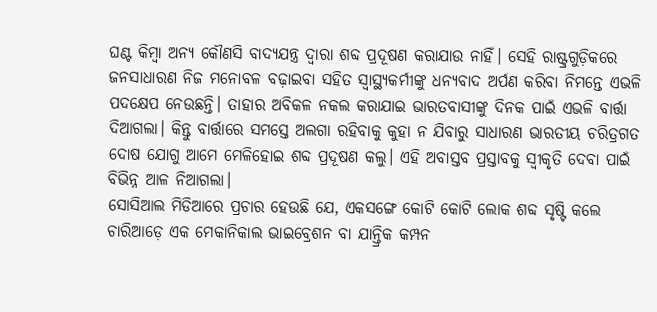ଘଣ୍ଟ କିମ୍ବା ଅନ୍ୟ କୌଣସି ବାଦ୍ୟଯନ୍ତ୍ର ଦ୍ୱାରା ଶବ୍ଦ ପ୍ରଦୂଷଣ କରାଯାଉ ନାହିଁ। ସେହି ରାଷ୍ଟ୍ରଗୁଡ଼ିକରେ ଜନସାଧାରଣ ନିଜ ମନୋବଳ ବଢ଼ାଇବା ସହିତ ସ୍ବାସ୍ଥ୍ୟକର୍ମୀଙ୍କୁ ଧନ୍ୟବାଦ ଅର୍ପଣ କରିବା ନିମନ୍ତେ ଏଭଳି ପଦକ୍ଷେପ ନେଉଛନ୍ତି। ତାହାର ଅବିକଳ ନକଲ କରାଯାଇ ଭାରତବାସୀଙ୍କୁ ଦିନକ ପାଇଁ ଏଭଳି ବାର୍ତ୍ତା ଦିଆଗଲା। କିନ୍ତୁ ବାର୍ତ୍ତାରେ ସମସ୍ତେ ଅଲଗା ରହିବାକୁ କୁହା ନ ଯିବାରୁ ସାଧାରଣ ଭାରତୀୟ ଚରିତ୍ରଗତ ଦୋଷ ଯୋଗୁ ଆମେ ମେଳିହୋଇ ଶବ୍ଦ ପ୍ରଦୂଷଣ କଲୁ। ଏହି ଅବାସ୍ତବ ପ୍ରସ୍ତାବକୁ ସ୍ବୀକୃତି ଦେବା ପାଇଁ ବିଭିନ୍ନ ଆଳ ନିଆଗଲା।
ସୋସିଆଲ ମିଡିଆରେ ପ୍ରଚାର ହେଉଛି ଯେ, ଏକସଙ୍ଗେ କୋଟି କୋଟି ଲୋକ ଶବ୍ଦ ସୃଷ୍ଟି କଲେ ଚାରିଆଡ଼େ ଏକ ମେକାନିକାଲ ଭାଇବ୍ରେଶନ ବା ଯାନ୍ତ୍ରିକ କମ୍ପନ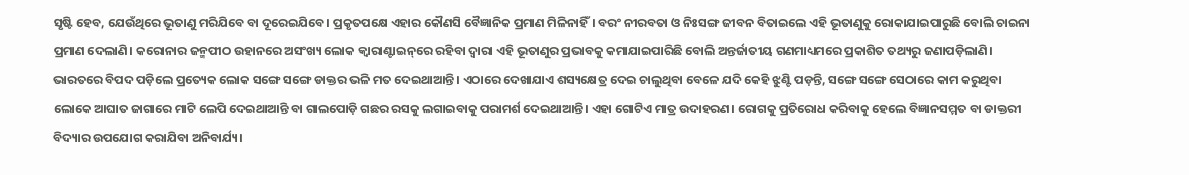ସୃଷ୍ଟି ହେବ, ଯେଉଁଥିରେ ଭୂତାଣୁ ମରିଯିବେ ବା ଦୂରେଇଯିବେ। ପ୍ରକୃତପକ୍ଷେ ଏହାର କୌଣସି ବୈଜ୍ଞାନିକ ପ୍ରମାଣ ମିଳିନାହିଁ। ବରଂ ନୀରବତା ଓ ନିଃସଙ୍ଗ ଜୀବନ ବିତାଇଲେ ଏହି ଭୂତାଣୁକୁ ରୋକାଯାଇପାରୁଛି ବୋଲି ଚାଇନା ପ୍ରମାଣ ଦେଲାଣି। କରୋନାର ଜନ୍ମପୀଠ ଉହାନରେ ଅସଂଖ୍ୟ ଲୋକ କ୍ୱାରାଣ୍ଟାଇନ୍‌ରେ ରହିବା ଦ୍ୱାରା ଏହି ଭୂତାଣୁର ପ୍ରଭାବକୁ କମାଯାଇପାରିଛି ବୋଲି ଅନ୍ତର୍ଜାତୀୟ ଗଣମାଧ୍ୟମରେ ପ୍ରକାଶିତ ତଥ୍ୟରୁ ଜଣାପଡ଼ିଲାଣି।
ଭାରତରେ ବିପଦ ପଡ଼ିଲେ ପ୍ରତ୍ୟେକ ଲୋକ ସଙ୍ଗେ ସଙ୍ଗେ ଡାକ୍ତର ଭଳି ମତ ଦେଇଥାଆନ୍ତି। ଏଠାରେ ଦେଖାଯାଏ ଶସ୍ୟକ୍ଷେତ୍ର ଦେଇ ଚାଲୁଥିବା ବେଳେ ଯଦି କେହି ଝୁଣ୍ଟି ପଡ଼ନ୍ତି, ସଙ୍ଗେ ସଙ୍ଗେ ସେଠାରେ କାମ କରୁଥିବା ଲୋକେ ଆଘାତ ଜାଗାରେ ମାଟି ଲେପି ଦେଇଥାଆନ୍ତି ବା ଗାଲପୋଡ଼ି ଗଛର ରସକୁ ଲଗାଇବାକୁ ପରାମର୍ଶ ଦେଇଥାଆନ୍ତି। ଏହା ଗୋଟିଏ ମାତ୍ର ଉଦାହରଣ। ରୋଗକୁ ପ୍ରତିରୋଧ କରିବାକୁ ହେଲେ ବିଜ୍ଞାନସମ୍ମତ ବା ଡାକ୍ତରୀ ବିଦ୍ୟାର ଉପଯୋଗ କରାଯିବା ଅନିବାର୍ଯ୍ୟ।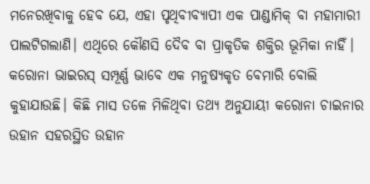ମନେରଖିବାକୁ ହେବ ଯେ, ଏହା ପୃଥିବୀବ୍ୟାପୀ ଏକ ପାଣ୍ଡାମିକ୍‌ ବା ମହାମାରୀ ପାଲଟିଗଲାଣି। ଏଥିରେ କୌଣସି ଦୈବ ବା ପ୍ରାକୃତିକ ଶକ୍ତିର ଭୂମିକା ନାହିଁ। କରୋନା ଭାଇରସ୍‌ ସମ୍ପୂର୍ଣ୍ଣ ଭାବେ ଏକ ମନୁଷ୍ୟକୃତ ବେମାରି ବୋଲି କୁହାଯାଉଛି। କିଛି ମାସ ତଳେ ମିଳିଥିବା ତଥ୍ୟ ଅନୁଯାୟୀ କରୋନା ଚାଇନାର ଉହାନ ସହରସ୍ଥିତ ଉହାନ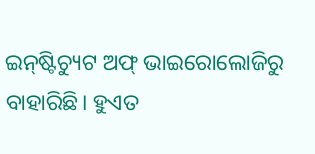ଇନ୍‌ଷ୍ଟିଚ୍ୟୁଟ ଅଫ୍‌ ଭାଇରୋଲୋଜିରୁ ବାହାରିଛି। ହୁଏତ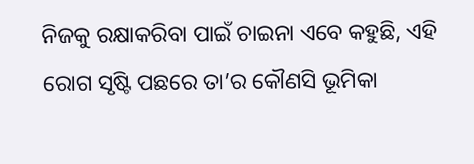ନିଜକୁ ରକ୍ଷାକରିବା ପାଇଁ ଚାଇନା ଏବେ କହୁଛି, ଏହି ରୋଗ ସୃଷ୍ଟି ପଛରେ ତା’ର କୌଣସି ଭୂମିକା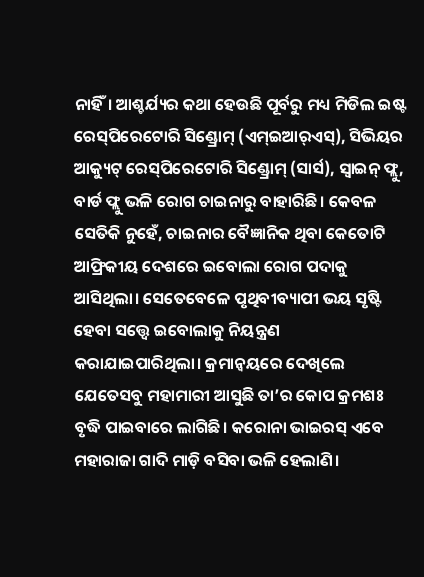ନାହିଁ। ଆଶ୍ଚର୍ଯ୍ୟର କଥା ହେଉଛି ପୂର୍ବରୁ ମଧ୍ୟ ମିଡିଲ ଇଷ୍ଟ ରେସ୍‌ପିରେଟୋରି ସିଣ୍ଡ୍ରୋମ୍‌ (ଏମ୍‌ଇଆର୍‌ଏସ୍‌), ସିଭିୟର ଆକ୍ୟୁଟ୍‌ ରେସ୍‌ପିରେଟୋରି ସିଣ୍ଡ୍ରୋମ୍‌ (ସାର୍ସ), ସ୍ବାଇନ୍‌ ଫ୍ଲୁ, ବାର୍ଡ ଫ୍ଲୁ ଭଳି ରୋଗ ଚାଇନାରୁ ବାହାରିଛି। କେବଳ ସେତିକି ନୁହେଁ, ଚାଇନାର ବୈଜ୍ଞାନିକ ଥିବା କେତୋଟି ଆଫ୍ରିକୀୟ ଦେଶରେ ଇବୋଲା ରୋଗ ପଦାକୁ ଆସିଥିଲା। ସେତେବେଳେ ପୃଥିବୀବ୍ୟାପୀ ଭୟ ସୃଷ୍ଟି ହେବା ସତ୍ତ୍ୱେ ଇବୋଲାକୁ ନିୟନ୍ତ୍ରଣ କରାଯାଇପାରିଥିଲା। କ୍ରମାନ୍ବୟରେ ଦେଖିଲେ ଯେତେସବୁ ମହାମାରୀ ଆସୁଛି ତା’ର କୋପ କ୍ରମଶଃ ବୃଦ୍ଧି ପାଇବାରେ ଲାଗିଛି। କରୋନା ଭାଇରସ୍‌ ଏବେ ମହାରାଜା ଗାଦି ମାଡ଼ି ବସିବା ଭଳି ହେଲାଣି।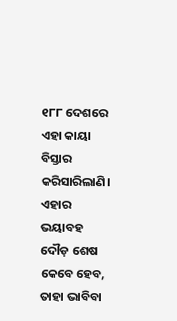୧୮୮ ଦେଶରେ ଏହା କାୟା ବିସ୍ତାର କରିସାରିଲାଣି। ଏହାର ଭୟାବହ ଦୌଡ଼ ଶେଷ କେବେ ହେବ, ତାହା ଭାବିବା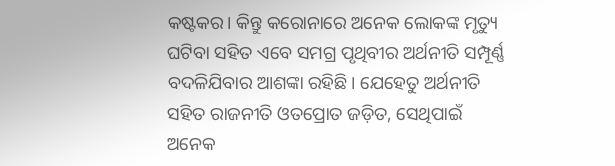କଷ୍ଟକର। କିନ୍ତୁ କରୋନାରେ ଅନେକ ଲୋକଙ୍କ ମୃତ୍ୟୁ ଘଟିବା ସହିତ ଏବେ ସମଗ୍ର ପୃଥିବୀର ଅର୍ଥନୀତି ସମ୍ପୂର୍ଣ୍ଣ ବଦଳିଯିବାର ଆଶଙ୍କା ରହିଛି। ଯେହେତୁ ଅର୍ଥନୀତି ସହିତ ରାଜନୀତି ଓତପ୍ରୋତ ଜଡ଼ିତ, ସେଥିପାଇଁ ଅନେକ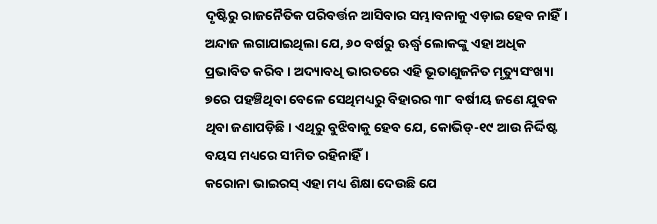ଦୃଷ୍ଟିରୁ ରାଜନୈତିକ ପରିବର୍ତ୍ତନ ଆସିବାର ସମ୍ଭାବନାକୁ ଏଡ଼ାଇ ହେବ ନାହିଁ। ଅନ୍ଦାଜ ଲଗାଯାଇଥିଲା ଯେ, ୬୦ ବର୍ଷରୁ ଊର୍ଦ୍ଧ୍ୱ ଲୋକଙ୍କୁ ଏହା ଅଧିକ ପ୍ରଭାବିତ କରିବ। ଅଦ୍ୟାବଧି ଭାରତରେ ଏହି ଭୂତାଣୁଜନିତ ମୃତ୍ୟୁସଂଖ୍ୟା ୭ରେ ପହଞ୍ଚିଥିବା ବେଳେ ସେଥିମଧ୍ୟରୁ ବିହାରର ୩୮ ବର୍ଷୀୟ ଜଣେ ଯୁବକ ଥିବା ଜଣାପଡ଼ିଛି। ଏଥିରୁ ବୁଝିବାକୁ ହେବ ଯେ, କୋଭିଡ୍‌-୧୯ ଆଉ ନିର୍ଦ୍ଦିଷ୍ଟ ବୟସ ମଧ୍ୟରେ ସୀମିତ ରହିନାହିଁ।
କରୋନା ଭାଇରସ୍‌ ଏହା ମଧ୍ୟ ଶିକ୍ଷା ଦେଉଛି ଯେ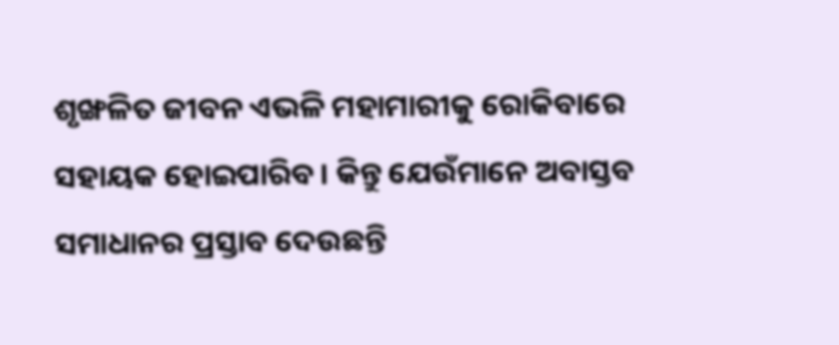ଶୃଙ୍ଖଳିତ ଜୀବନ ଏଭଳି ମହାମାରୀକୁ ରୋକିବାରେ ସହାୟକ ହୋଇପାରିବ। କିନ୍ତୁ ଯେଉଁମାନେ ଅବାସ୍ତବ ସମାଧାନର ପ୍ରସ୍ତାବ ଦେଉଛନ୍ତି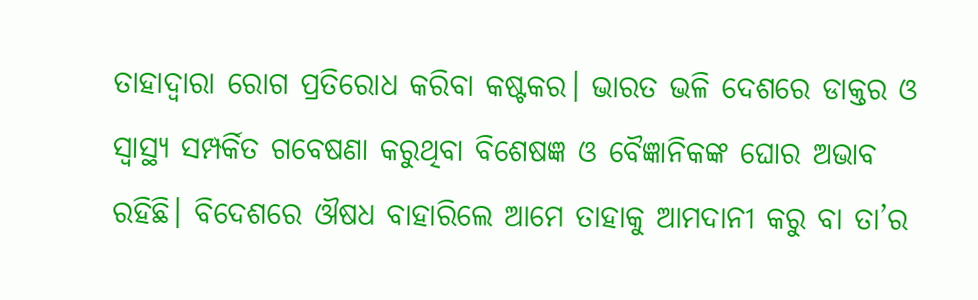ତାହାଦ୍ୱାରା ରୋଗ ପ୍ରତିରୋଧ କରିବା କଷ୍ଟକର। ଭାରତ ଭଳି ଦେଶରେ ଡାକ୍ତର ଓ ସ୍ବାସ୍ଥ୍ୟ ସମ୍ପର୍କିତ ଗବେଷଣା କରୁଥିବା ବିଶେଷଜ୍ଞ ଓ ବୈଜ୍ଞାନିକଙ୍କ ଘୋର ଅଭାବ ରହିଛି। ବିଦେଶରେ ଔଷଧ ବାହାରିଲେ ଆମେ ତାହାକୁ ଆମଦାନୀ କରୁ ବା ତା’ର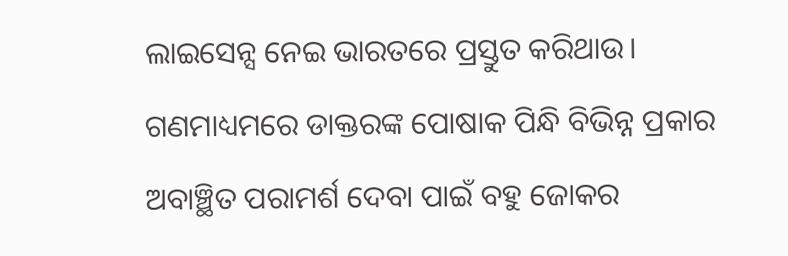ଲାଇସେନ୍ସ ନେଇ ଭାରତରେ ପ୍ରସ୍ତୁତ କରିଥାଉ। ଗଣମାଧ୍ୟମରେ ଡାକ୍ତରଙ୍କ ପୋଷାକ ପିନ୍ଧି ବିଭିନ୍ନ ପ୍ରକାର ଅବାଞ୍ଛିତ ପରାମର୍ଶ ଦେବା ପାଇଁ ବହୁ ଜୋକର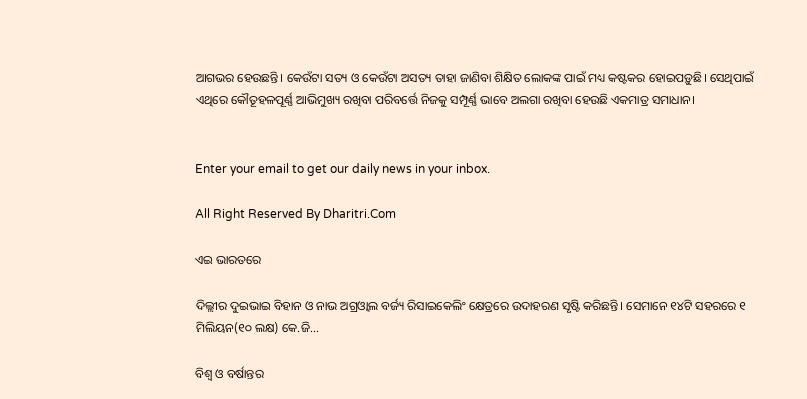ଆଗଭର ହେଉଛନ୍ତି। କେଉଁଟା ସତ୍ୟ ଓ କେଉଁଟା ଅସତ୍ୟ ତାହା ଜାଣିବା ଶିକ୍ଷିତ ଲୋକଙ୍କ ପାଇଁ ମଧ୍ୟ କଷ୍ଟକର ହୋଇପଡ଼ୁଛି। ସେଥିପାଇଁ ଏଥିରେ କୌତୂହଳପୂର୍ଣ୍ଣ ଆଭିମୁଖ୍ୟ ରଖିବା ପରିବର୍ତ୍ତେ ନିଜକୁ ସମ୍ପୂର୍ଣ୍ଣ ଭାବେ ଅଲଗା ରଖିବା ହେଉଛି ଏକମାତ୍ର ସମାଧାନ।


Enter your email to get our daily news in your inbox.

All Right Reserved By Dharitri.Com

ଏଇ ଭାରତରେ

ଦିଲ୍ଲୀର ଦୁଇଭାଇ ବିହାନ ଓ ନାଭ ଅଗ୍ରଓ୍ୱାଲ ବର୍ଜ୍ୟ ରିସାଇକେଲିଂ କ୍ଷେତ୍ରରେ ଉଦାହରଣ ସୃଷ୍ଟି କରିଛନ୍ତି। ସେମାନେ ୧୪ଟି ସହରରେ ୧ ମିଲିୟନ(୧୦ ଲକ୍ଷ) କେ.ଜି...

ବିଶ୍ୱ ଓ ବର୍ଷାନ୍ତର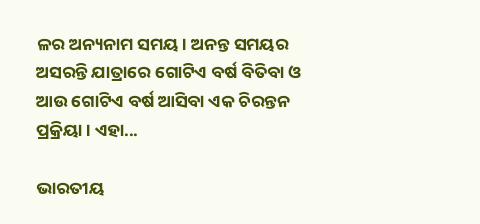ଳର ଅନ୍ୟନାମ ସମୟ। ଅନନ୍ତ ସମୟର ଅସରନ୍ତି ଯାତ୍ରାରେ ଗୋଟିଏ ବର୍ଷ ବିତିବା ଓ ଆଉ ଗୋଟିଏ ବର୍ଷ ଆସିବା ଏକ ଚିରନ୍ତନ ପ୍ରକ୍ରିୟା। ଏହା...

ଭାରତୀୟ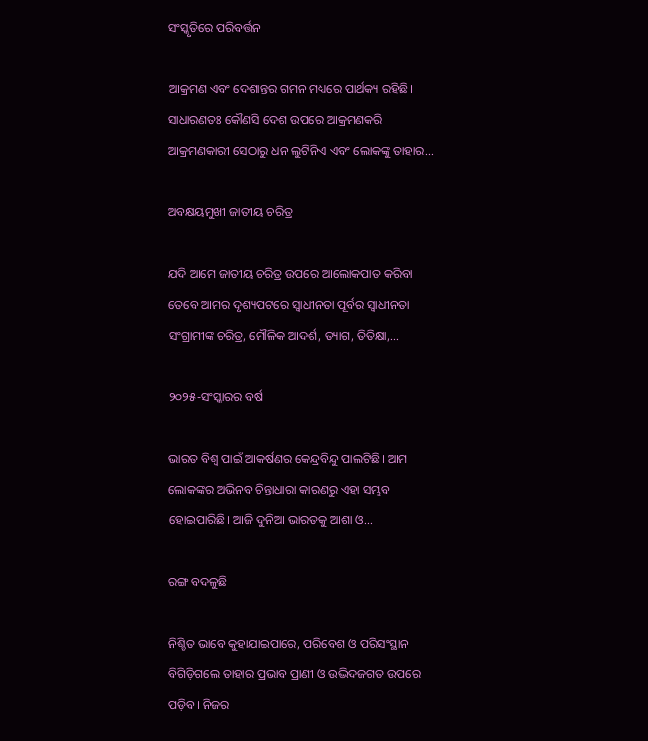ସଂସ୍କୃତିରେ ପରିବର୍ତ୍ତନ

ଆକ୍ରମଣ ଏବଂ ଦେଶାନ୍ତର ଗମନ ମଧ୍ୟରେ ପାର୍ଥକ୍ୟ ରହିଛି। ସାଧାରଣତଃ କୌଣସି ଦେଶ ଉପରେ ଆକ୍ରମଣକରି ଆକ୍ରମଣକାରୀ ସେଠାରୁ ଧନ ଲୁଟିନିଏ ଏବଂ ଲୋକଙ୍କୁ ତାହାର...

ଅବକ୍ଷୟମୁଖୀ ଜାତୀୟ ଚରିତ୍ର

ଯଦି ଆମେ ଜାତୀୟ ଚରିତ୍ର ଉପରେ ଆଲୋକପାତ କରିବା ତେବେ ଆମର ଦୃଶ୍ୟପଟରେ ସ୍ବାଧୀନତା ପୂର୍ବର ସ୍ବାଧୀନତା ସଂଗ୍ରାମୀଙ୍କ ଚରିତ୍ର, ମୌଳିକ ଆଦର୍ଶ, ତ୍ୟାଗ, ତିତିକ୍ଷା,...

୨୦୨୫-ସଂସ୍କାରର ବର୍ଷ

ଭାରତ ବିଶ୍ୱ ପାଇଁ ଆକର୍ଷଣର କେନ୍ଦ୍ରବିନ୍ଦୁ ପାଲଟିଛି। ଆମ ଲୋକଙ୍କର ଅଭିନବ ଚିନ୍ତାଧାରା କାରଣରୁ ଏହା ସମ୍ଭବ ହୋଇପାରିଛି। ଆଜି ଦୁନିଆ ଭାରତକୁ ଆଶା ଓ...

ରଙ୍ଗ ବଦଳୁଛି

ନିଶ୍ଚିତ ଭାବେ କୁହାଯାଇପାରେ, ପରିବେଶ ଓ ପରିସଂସ୍ଥାନ ବିଗିଡ଼ିଗଲେ ତାହାର ପ୍ରଭାବ ପ୍ରାଣୀ ଓ ଉଦ୍ଭିଦଜଗତ ଉପରେ ପଡ଼ିବ। ନିଜର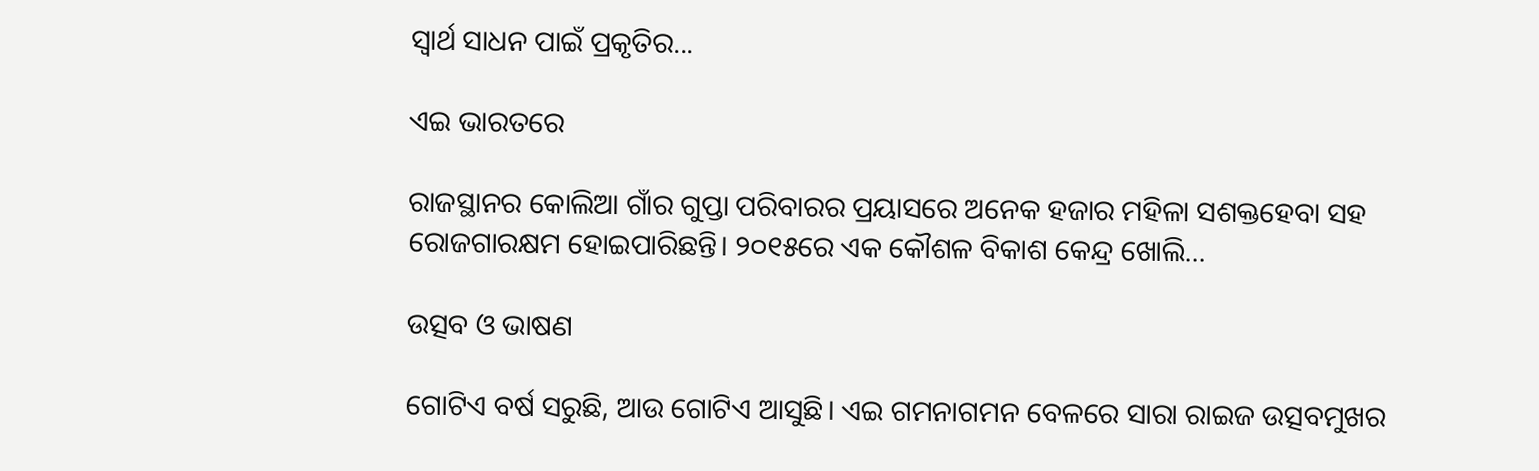ସ୍ବାର୍ଥ ସାଧନ ପାଇଁ ପ୍ରକୃତିର...

ଏଇ ଭାରତରେ

ରାଜସ୍ଥାନର କୋଲିଆ ଗାଁର ଗୁପ୍ତା ପରିବାରର ପ୍ରୟାସରେ ଅନେକ ହଜାର ମହିଳା ସଶକ୍ତହେବା ସହ ରୋଜଗାରକ୍ଷମ ହୋଇପାରିଛନ୍ତି। ୨୦୧୫ରେ ଏକ କୌଶଳ ବିକାଶ କେନ୍ଦ୍ର ଖୋଲି...

ଉତ୍ସବ ଓ ଭାଷଣ

ଗୋଟିଏ ବର୍ଷ ସରୁଛି, ଆଉ ଗୋଟିଏ ଆସୁଛି। ଏଇ ଗମନାଗମନ ବେଳରେ ସାରା ରାଇଜ ଉତ୍ସବମୁଖର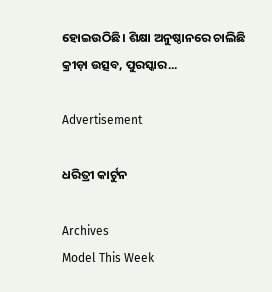ହୋଇଉଠିଛି। ଶିକ୍ଷା ଅନୁଷ୍ଠାନରେ ଚାଲିଛି କ୍ରୀଡ଼ା ଉତ୍ସବ, ପୁରସ୍କାର...

Advertisement

ଧରିତ୍ରୀ କାର୍ଟୁନ

Archives
Model This Week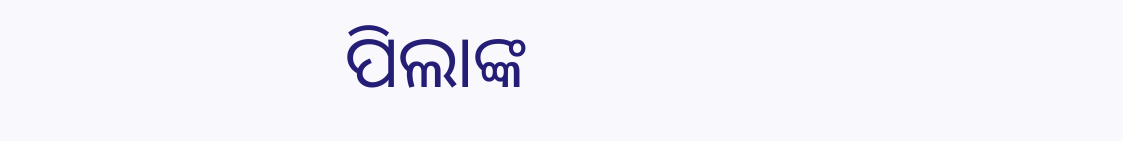ପିଲାଙ୍କ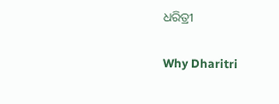ଧରିତ୍ରୀ

Why Dharitri